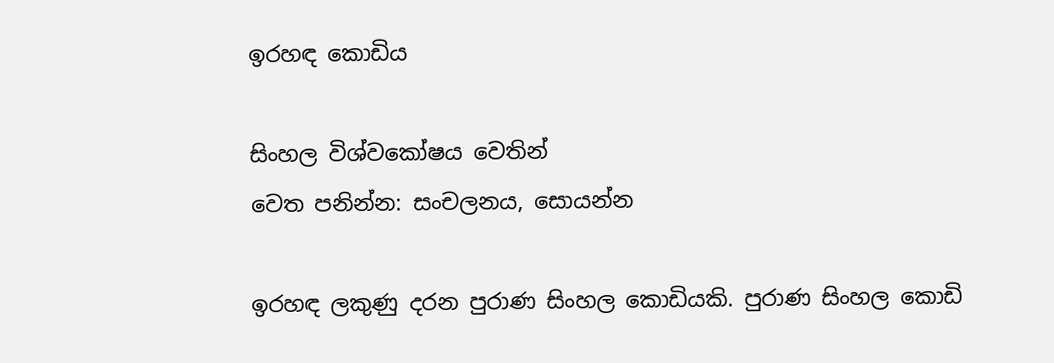ඉරහඳ කොඩිය

සිංහල විශ්වකෝෂය වෙතින්
වෙත පනින්න: සංචලනය, සොයන්න

ඉරහඳ ලකුණු දරන පුරාණ සිංහල කොඩියකි. පුරාණ සිංහල කොඩි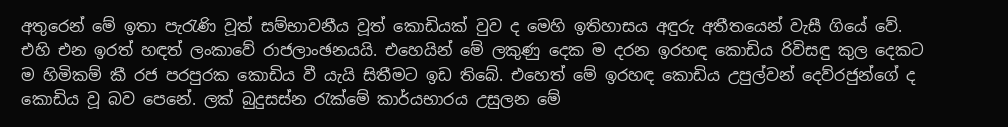අතුරෙන් මේ ඉතා පැරැණි වූත් සම්භාවනීය වූත් කොඩියක් වුව ද මෙහි ඉතිහාසය අඳුරු අතීතයෙන් වැසී ගියේ වේ. එහි එන ඉරත් හඳත් ලංකාවේ රාජලාංඡනයයි. එහෙයින් මේ ලකුණු දෙක ම දරන ඉරහඳ කොඩිය රිවිසඳු කුල දෙකට ම හිමිකම් කී රජ පරපුරක කොඩිය වී යැයි සිතීමට ඉඩ තිබේ. එහෙත් මේ ඉරහඳ කොඩිය උපුල්වන් දෙව්රජුන්ගේ ද කොඩිය වූ බව පෙනේ. ලක් බුදුසස්න රැක්මේ කාර්යභාරය උසුලන මේ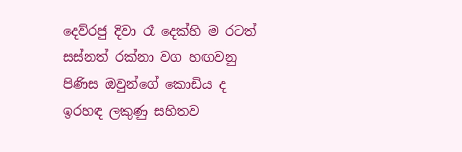දෙව්රජු දිවා රෑ දෙක්හි ම රටත් සස්නත් රක්නා වග හඟවනු පිණිස ඔවුන්ගේ කොඩිය ද ඉරහඳ ලකුණු සහිතව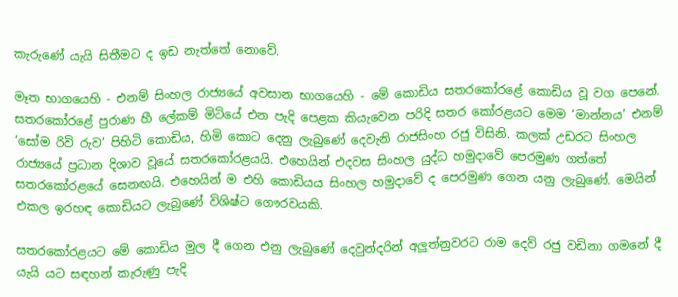කැරුණේ යැයි සිතීමට ද ඉඩ නැත්තේ නොවේ.

මෑත භාගයෙහි - එනම් සිංහල රාජ්‍යයේ අවසාන භාගයෙහි - මේ කොඩිය සතරකෝරළේ කොඩිය වූ වග පෙනේ. සතරකෝරළේ පුරාණ හී ලේකම් මිටියේ එන පැදි පෙළක කියැවෙන පරිදි සතර කෝරළයට මෙම ‘මාන්නය’ එනම් ‘සෝම රිවි රුව’ පිහිටි කොඩිය, හිමි කොට දෙනු ලැබුණේ දෙවැනි රාජසිංහ රජු විසිනි. කලක් උඩරට සිංහල රාජ්‍යයේ ප්‍රධාන දිශාව වූයේ සතරකෝරළයයි. එහෙයින් එදවස සිංහල යුද්ධ හමුදාවේ පෙරමුණ ගත්තේ සතරකෝරළයේ සෙනඟයි. එහෙයින් ම එහි කොඩියය සිංහල හමුදාවේ ද පෙරමුණ ගෙන යනු ලැබුණේ. මෙයින් එකල ඉරහඳ කොඩියට ලැබුණේ විශිෂ්ට ගෞරවයකි.

සතරකෝරළයට මේ කොඩිය මුල දී ගෙන එනු ලැබුණේ දෙවුන්දරින් අලුත්නුවරට රාම දෙව් රජු වඩිනා ගමනේ දී යැයි යට සඳහන් කැරුණු පැදි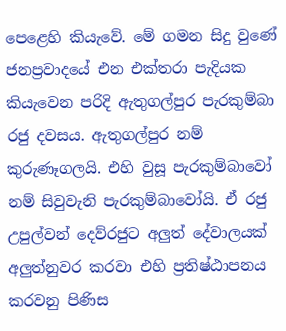පෙළෙහි කියැවේ. මේ ගමන සිදු වුණේ ජනප්‍රවාදයේ එන එක්තරා පැදියක කියැවෙන පරිදි ඇතුගල්පුර පැරකුම්බා රජු දවසය. ඇතුගල්පුර නම් කුරුණෑගලයි. එහි වුසූ පැරකුම්බාවෝ නම් සිවුවැනි පැරකුම්බාවෝයි. ඒ රජු උපුල්වන් දෙව්රජුට අලුත් දේවාලයක් අලුත්නුවර කරවා එහි ප්‍රතිෂ්ඨාපනය කරවනු පිණිස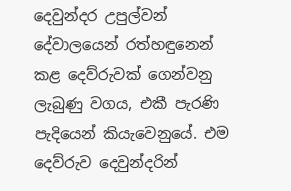දෙවුන්දර උපුල්වන් දේවාලයෙන් රත්හඳුනෙන් කළ දෙව්රුවක් ගෙන්වනු ලැබුණු වගය, එකී පැරණි පැදියෙන් කියැවෙනුයේ. එම දෙව්රුව දෙවුන්දරින්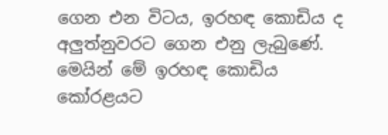ගෙන එන විටය, ඉරහඳ කොඩිය ද අලුත්නුවරට ගෙන එනු ලැබුණේ. මෙයින් මේ ඉරහඳ කොඩිය කෝරළයට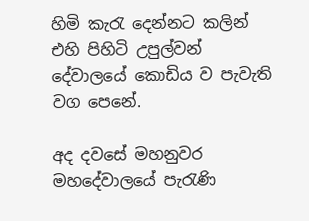හිමි කැරැ දෙන්නට කලින් එහි පිහිටි උපුල්වන් දේවාලයේ කොඩිය ව පැවැති වග පෙනේ.

අද දවසේ මහනුවර මහදේවාලයේ පැරැණි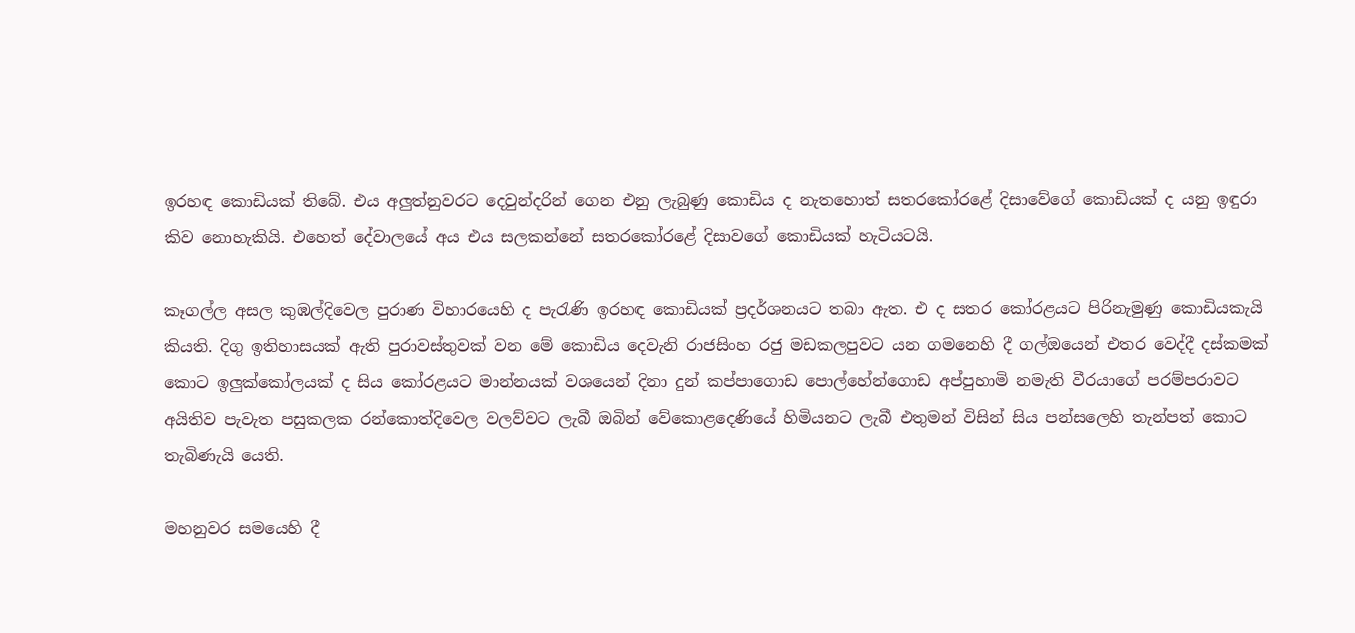ඉරහඳ කොඩියක් තිබේ. එය අලුත්නුවරට දෙවුන්දරින් ගෙන එනු ලැබුණු කොඩිය ද නැතහොත් සතරකෝරළේ දිසාවේගේ කොඩියක් ද යනු ඉඳුරා කිව නොහැකියි. එහෙත් දේවාලයේ අය එය සලකන්නේ සතරකෝරළේ දිසාවගේ කොඩියක් හැටියටයි.

කෑගල්ල අසල කුඹල්දිවෙල පුරාණ විහාරයෙහි ද පැරැණි ඉරහඳ කොඩියක් ප්‍රදර්ශනයට තබා ඇත. එ ද සතර කෝරළයට පිරිනැමුණු කොඩියකැයි කියති. දිගු ඉතිහාසයක් ඇති පුරාවස්තුවක් වන මේ කොඩිය දෙවැනි රාජසිංහ රජු මඩකලපුවට යන ගමනෙහි දී ගල්ඔයෙන් එතර වෙද්දී දස්කමක් කොට ඉලුක්කෝලයක් ද සිය කෝරළයට මාන්නයක් වශයෙන් දිනා දුන් කප්පාගොඩ පොල්හේන්ගොඩ අප්පුහාමි නමැති වීරයාගේ පරම්පරාවට අයිතිව පැවැත පසුකලක රන්කොත්දිවෙල වලව්වට ලැබී ඔබින් වේකොළදෙණියේ හිමියනට ලැබී එතුමන් විසින් සිය පන්සලෙහි තැන්පත් කොට තැබිණැයි යෙති.

මහනුවර සමයෙහි දී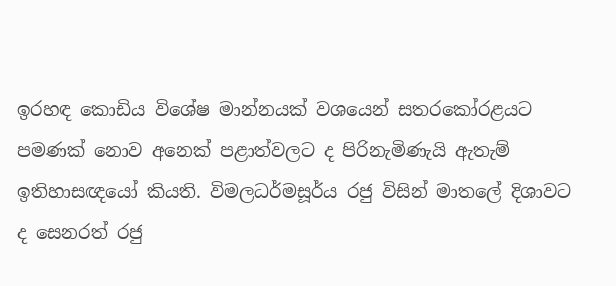ඉරහඳ කොඩිය විශේෂ මාන්නයක් වශයෙන් සතරකෝරළයට පමණක් නොව අනෙක් පළාත්වලට ද පිරිනැමිණැයි ඇතැම් ඉතිහාසඥයෝ කියති. විමලධර්මසූර්ය රජු විසින් මාතලේ දිශාවට ද සෙනරත් රජු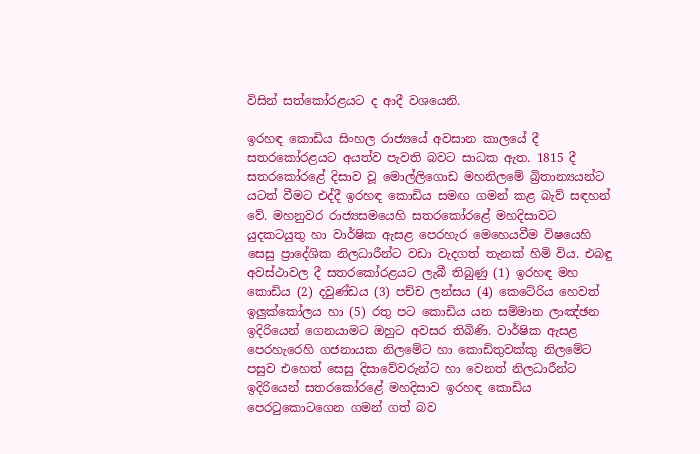විසින් සත්කෝරළයට ද ආදී වශයෙනි.

ඉරහඳ කොඩිය සිංහල රාජ්‍යයේ අවසාන කාලයේ දී සතරකෝරළයට අයත්ව පැවති බවට සාධක ඇත. 1815 දී සතරකෝරළේ දිසාව වූ මොල්ලිගොඩ මහනිලමේ බ්‍රිතාන්‍යයන්ට යටත් වීමට එද්දී ඉරහඳ කොඩිය සමඟ ගමන් කළ බැව් සඳහන් වේ. මහනුවර රාජ්‍යසමයෙහි සතරකෝරළේ මහදිසාවට යුදකටයුතු හා වාර්ෂික ඇසළ පෙරහැර මෙහෙයවීම විෂයෙහි සෙසු ප්‍රාදේශික නිලධාරීන්ට වඩා වැදගත් තැනක් හිමි විය. එබඳු අවස්ථාවල දී සතරකෝරළයට ලැබී තිබුණු (1) ඉරහඳ මහ කොඩිය (2) දවුණ්ඩය (3) පච්ච ලන්සය (4) කෙටේරිය හෙවත් ඉලුක්කෝලය හා (5) රතු පට කොඩිය යන සම්මාන ලාඤ්ඡන ඉදිරියෙන් ගෙනයාමට ඔහුට අවසර තිබිණි. වාර්ෂික ඇසළ පෙරහැරෙහි ගජනායක නිලමේට හා කොඩිතුවක්කු නිලමේට පසුව එහෙත් සෙසු දිසාවේවරුන්ට හා වෙනත් නිලධාරීන්ට ඉදිරියෙන් සතරකෝරළේ මහදිසාව ඉරහඳ කොඩිය පෙරටුකොටගෙන ගමන් ගත් බව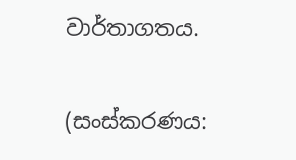වාර්තාගතය.

(සංස්කරණය: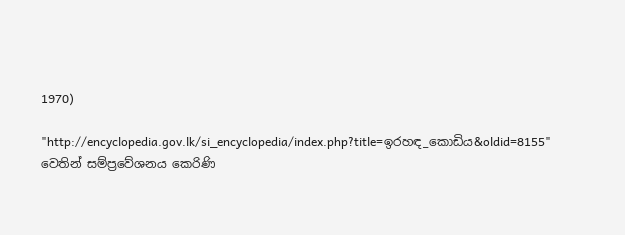1970)

"http://encyclopedia.gov.lk/si_encyclopedia/index.php?title=ඉරහඳ_කොඩිය&oldid=8155" වෙතින් සම්ප්‍රවේශනය කෙරිණි